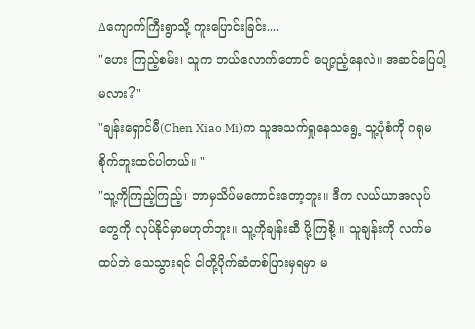∆ကျောက်ကြီးရွာသို့ ကူးပြောင်းခြင်း....
"ဟေး ကြည့်စမ်း၊ သူက ဘယ်လောက်တောင် ပျော့ညံ့နေလဲ။ အဆင်ပြေပါ့မလား?"
"ချန်းရှောင်မီ(Chen Xiao Mi)က သူအသက်ရှုနေသရွေ့ သူ့ပုံစံကို ဂရုမစိုက်ဘူးထင်ပါတယ်။ "
"သူ့ကိုကြည့်ကြည့်၊ ဘာမှသိပ်မကောင်းတော့ဘူး။ ဒီက လယ်ယာအလုပ်တွေကို လုပ်နိုင်မှာမဟုတ်ဘူး။ သူ့ကိုချန်းဆီ ပို့ကြစို့ ။ သူချန်းကို လက်မထပ်ဘဲ သေသွားရင် ငါတို့ပိုက်ဆံတစ်ပြားမှရမှာ မ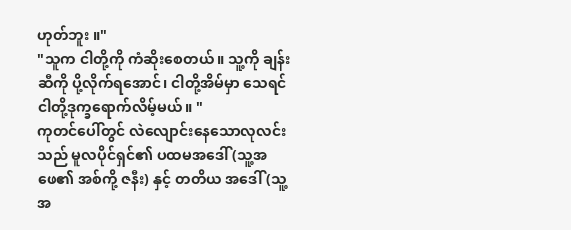ဟုတ်ဘူး ။"
"သူက ငါတို့ကို ကံဆိုးစေတယ်။ သူ့ကို ချန်း ဆီကို ပို့လိုက်ရအောင်၊ ငါတို့အိမ်မှာ သေရင် ငါတို့ဒုက္ခရောက်လိမ့်မယ်။ "
ကုတင်ပေါ်တွင် လဲလျောင်းနေသောလုလင်းသည် မူလပိုင်ရှင်၏ ပထမအဒေါ် (သူ့အဖေ၏ အစ်ကို့ ဇနီး) နှင့် တတိယ အဒေါ် (သူ့အ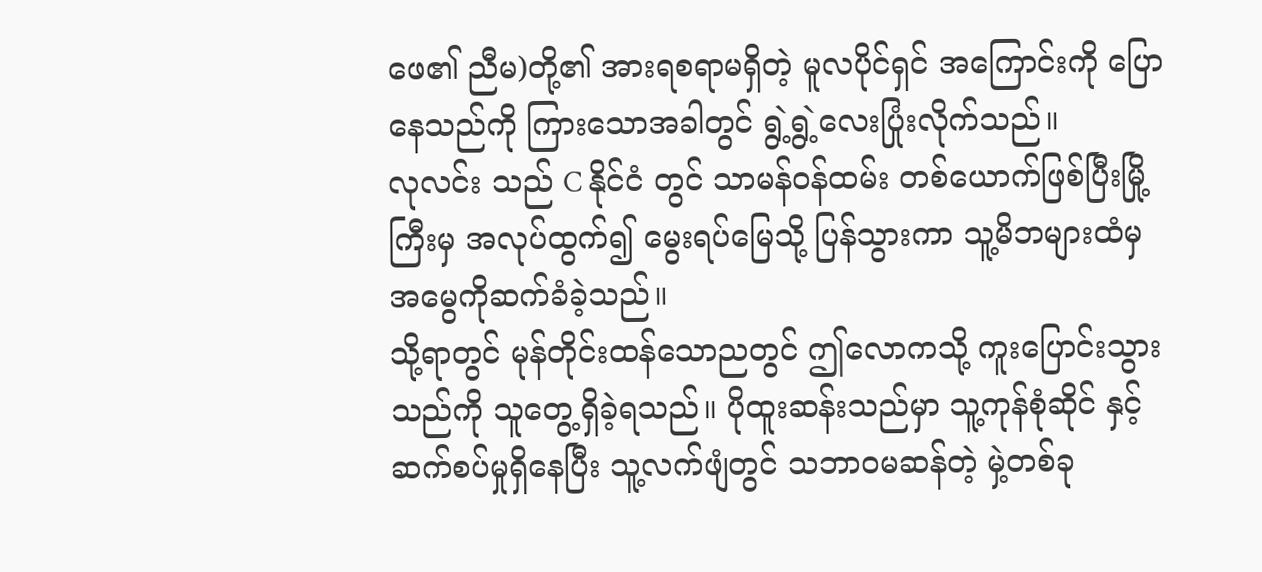ဖေ၏ ညီမ)တို့၏ အားရစရာမရှိတဲ့ မူလပိုင်ရှင် အကြောင်းကို ပြောနေသည်ကို ကြားသောအခါတွင် ရွဲ့ရွဲ့လေးပြုံးလိုက်သည်။
လုလင်း သည် C နိုင်ငံ တွင် သာမန်ဝန်ထမ်း တစ်ယောက်ဖြစ်ပြီးမြို့ကြီးမှ အလုပ်ထွက်၍ မွေးရပ်မြေသို့ ပြန်သွားကာ သူ့မိဘများထံမှ အမွေကိုဆက်ခံခဲ့သည်။
သို့ရာတွင် မုန်တိုင်းထန်သောညတွင် ဤလောကသို့ ကူးပြောင်းသွားသည်ကို သူတွေ့ရှိခဲ့ရသည်။ ပိုထူးဆန်းသည်မှာ သူ့ကုန်စုံဆိုင် နှင့် ဆက်စပ်မှုရှိနေပြီး သူ့လက်ဖျံတွင် သဘာဝမဆန်တဲ့ မှဲ့တစ်ခု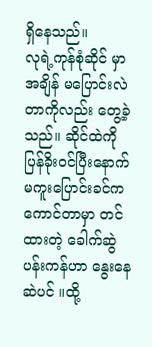ရှိနေသည်။
လုရဲ့ကုန်စုံဆိုင် မှာ အချိန် မပြောင်းလဲတာကိုလည်း တွေ့ခဲ့သည်။ ဆိုင်ထဲကို ပြန်ခိုးဝင်ပြီးနောက် မကူးပြောင်းခင်က ကောင်တာမှာ တင်ထားတဲ့ ခေါက်ဆွဲပန်းကန်ဟာ နွေးနေဆဲပင် ။ထို့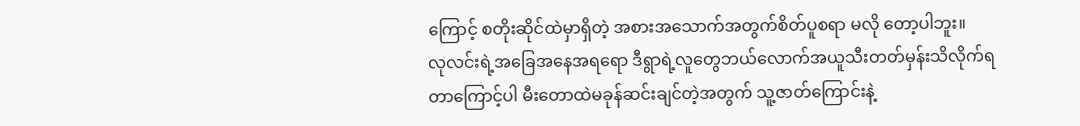ကြောင့် စတိုးဆိုင်ထဲမှာရှိတဲ့ အစားအသောက်အတွက်စိတ်ပူစရာ မလို တော့ပါဘူး။
လုလင်းရဲ့အခြေအနေအရရော ဒီရွာရဲ့လူတွေဘယ်လောက်အယူသီးတတ်မှန်းသိလိုက်ရတာကြောင့်ပါ မီးတောထဲမခုန်ဆင်းချင်တဲ့အတွက် သူ့ဇာတ်ကြောင်းနဲ့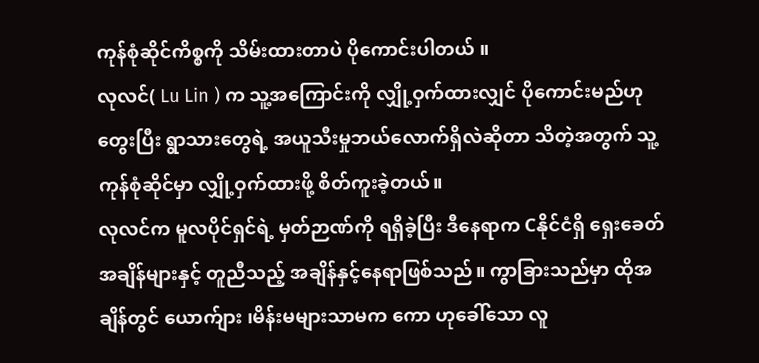ကုန်စုံဆိုင်ကိစ္စကို သိမ်းထားတာပဲ ပိုကောင်းပါတယ် ။
လုလင်( Lu Lin ) က သူ့အကြောင်းကို လျှို့ဝှက်ထားလျှင် ပိုကောင်းမည်ဟု တွေးပြီး ရွာသားတွေရဲ့ အယူသီးမှုဘယ်လောက်ရှိလဲဆိုတာ သိတဲ့အတွက် သူ့ကုန်စုံဆိုင်မှာ လျှို့ဝှက်ထားဖို့ စိတ်ကူးခဲ့တယ်။
လုလင်က မူလပိုင်ရှင်ရဲ့ မှတ်ဉာဏ်ကို ရရှိခဲ့ပြီး ဒီနေရာက Cနိုင်ငံရှိ ရှေးခေတ်အချိန်များနှင့် တူညီသည့် အချိန်နှင့်နေရာဖြစ်သည်။ ကွာခြားသည်မှာ ထိုအချိန်တွင် ယောက်ျား ၊မိန်းမများသာမက ကော ဟုခေါ်သော လူ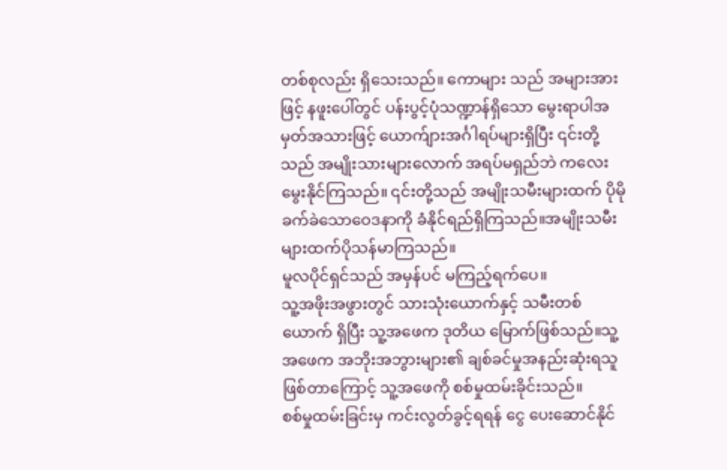တစ်စုလည်း ရှိသေးသည်။ ကောများ သည် အများအားဖြင့် နဖူးပေါ်တွင် ပန်းပွင့်ပုံသဏ္ဍာန်ရှိသော မွေးရာပါအမှတ်အသားဖြင့် ယောက်ျားအင်္ဂါရပ်များရှိပြီး ၎င်းတို့သည် အမျိုးသားများလောက် အရပ်မရှည်ဘဲ ကလေးမွေးနိုင်ကြသည်။ ၎င်းတို့သည် အမျိုးသမီးများထက် ပိုမိုခက်ခဲသောဝေဒနာကို ခံနိုင်ရည်ရှိကြသည်။အမျိုးသမီးများထက်ပိုသန်မာကြသည်။
မူလပိုင်ရှင်သည် အမှန်ပင် မကြည့်ရက်ပေ။
သူ့အဖိုးအဖွားတွင် သားသုံးယောက်နှင့် သမီးတစ်ယောက် ရှိပြီး သူ့အဖေက ဒုတိယ မြောက်ဖြစ်သည်။သူ့အဖေက အဘိုးအဘွားများ၏ ချစ်ခင်မှုအနည်းဆုံးရသူဖြစ်တာကြောင့် သူ့အဖေကို စစ်မှုထမ်းခိုင်းသည်။
စစ်မှုထမ်းခြင်းမှ ကင်းလွတ်ခွင့်ရရန် ငွေ ပေးဆောင်နိုင်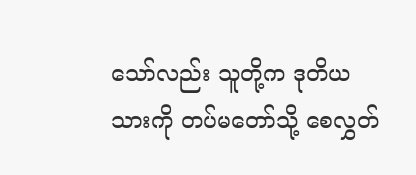သော်လည်း သူတို့က ဒုတိယသားကို တပ်မတော်သို့ စေလွှတ်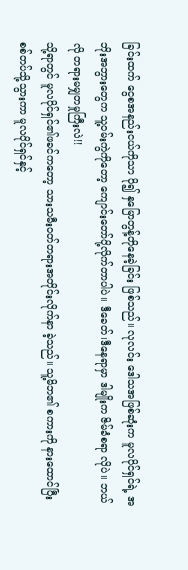ခြင်းထက် ငွေစအနည်းငယ်ကိုသာ ပို၍ နှမြောတွန့်တိုနေခဲ့ခြင်း ဖြစ်သည်။ လုလင်း ဒေါသအဖြစ်ဆုံးက မူလပိုင်ရှင်ရဲ့ အဘိုးအဘွားတွေက သူ့ဝမ်းကွဲကိုတော့ ကျောင်းတော်ပို့လိုက်တာပါပဲ။ ဒီခေတ်၊ဒီနေရာမှာ ဒါမျိုးက ဇိမ်ခံစရာ လိုပဲ။ ဘယ်လို တရားမမျှတမှုကြီးလဲ!!
သို့ရာတွင် မူလပိုင်ရှင်၏ဖခင်ကတော့ သားသမီးဝတ်တရားအတိုင်းလိုက်နာ ခဲ့သည်။ သူ့မိဘ၏ စကားကို နားထောင်ပြီးစစ်တပ်သို့သွားကာ မူလပိုင်ရှင်နှင့်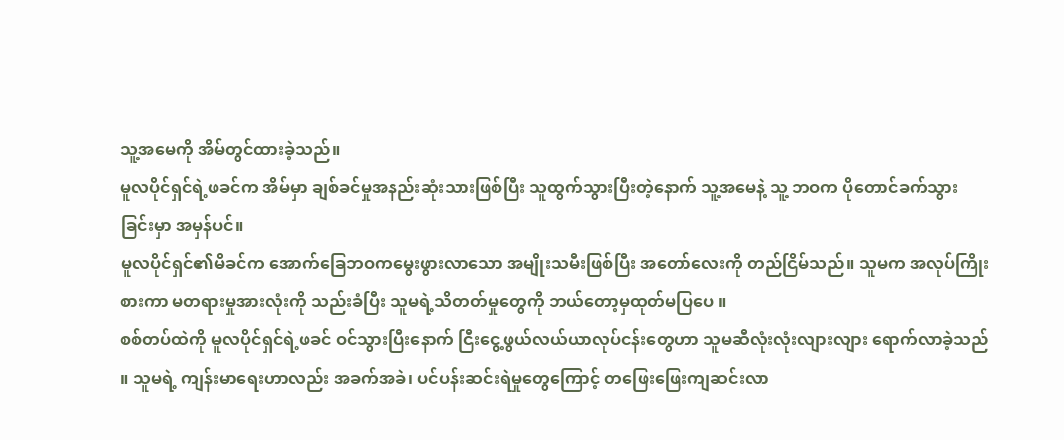သူ့အမေကို အိမ်တွင်ထားခဲ့သည်။
မူလပိုင်ရှင်ရဲ့ဖခင်က အိမ်မှာ ချစ်ခင်မှုအနည်းဆုံးသားဖြစ်ပြီး သူထွက်သွားပြီးတဲ့နောက် သူ့အမေနဲ့ သူ့ ဘဝက ပိုတောင်ခက်သွားခြင်းမှာ အမှန်ပင်။
မူလပိုင်ရှင်၏မိခင်က အောက်ခြေဘဝကမွေးဖွားလာသော အမျိုးသမီးဖြစ်ပြီး အတော်လေးကို တည်ငြိမ်သည်။ သူမက အလုပ်ကြိုးစားကာ မတရားမှုအားလုံးကို သည်းခံပြီး သူမရဲ့သိတတ်မှုတွေကို ဘယ်တော့မှထုတ်မပြပေ ။
စစ်တပ်ထဲကို မူလပိုင်ရှင်ရဲ့ဖခင် ဝင်သွားပြီးနောက် ငြီးငွေ့ဖွယ်လယ်ယာလုပ်ငန်းတွေဟာ သူမဆီလုံးလုံးလျားလျား ရောက်လာခဲ့သည် ။ သူမရဲ့ ကျန်းမာရေးဟာလည်း အခက်အခဲ၊ ပင်ပန်းဆင်းရဲမှုတွေကြောင့် တဖြေးဖြေးကျဆင်းလာ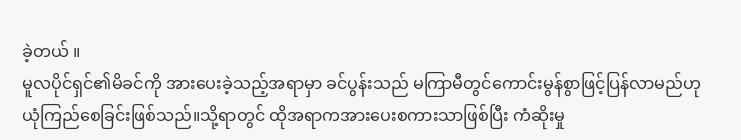ခဲ့တယ် ။
မူလပိုင်ရှင်၏မိခင်ကို အားပေးခဲ့သည့်အရာမှာ ခင်ပွန်းသည် မကြာမီတွင်ကောင်းမွန်စွာဖြင့်ပြန်လာမည်ဟု ယုံကြည်စေခြင်းဖြစ်သည်။သို့ရာတွင် ထိုအရာကအားပေးစကားသာဖြစ်ပြီး ကံဆိုးမှု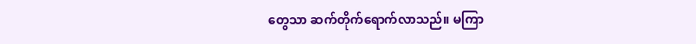တွေသာ ဆက်တိုက်ရောက်လာသည်။ မကြာ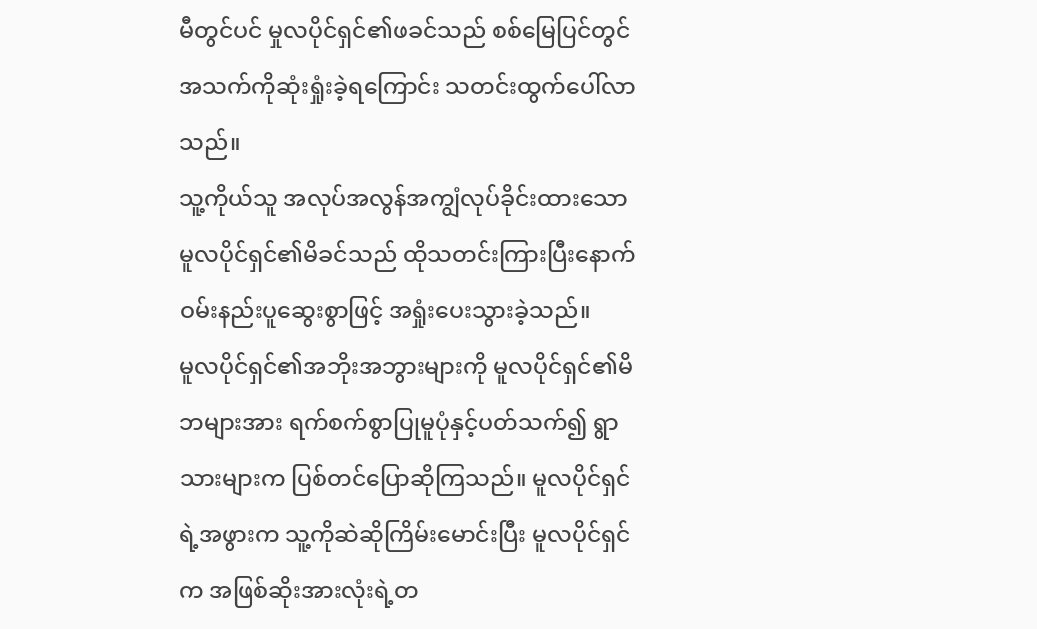မီတွင်ပင် မှုလပိုင်ရှင်၏ဖခင်သည် စစ်မြေပြင်တွင် အသက်ကိုဆုံးရှုံးခဲ့ရကြောင်း သတင်းထွက်ပေါ်လာသည်။
သူ့ကိုယ်သူ အလုပ်အလွန်အကျွံလုပ်ခိုင်းထားသော မူလပိုင်ရှင်၏မိခင်သည် ထိုသတင်းကြားပြီးနောက် ဝမ်းနည်းပူဆွေးစွာဖြင့် အရှုံးပေးသွားခဲ့သည်။
မူလပိုင်ရှင်၏အဘိုးအဘွားများကို မူလပိုင်ရှင်၏မိဘများအား ရက်စက်စွာပြုမူပုံနှင့်ပတ်သက်၍ ရွာသားများက ပြစ်တင်ပြောဆိုကြသည်။ မူလပိုင်ရှင်ရဲ့အဖွားက သူ့ကိုဆဲဆိုကြိမ်းမောင်းပြီး မူလပိုင်ရှင်က အဖြစ်ဆိုးအားလုံးရဲ့တ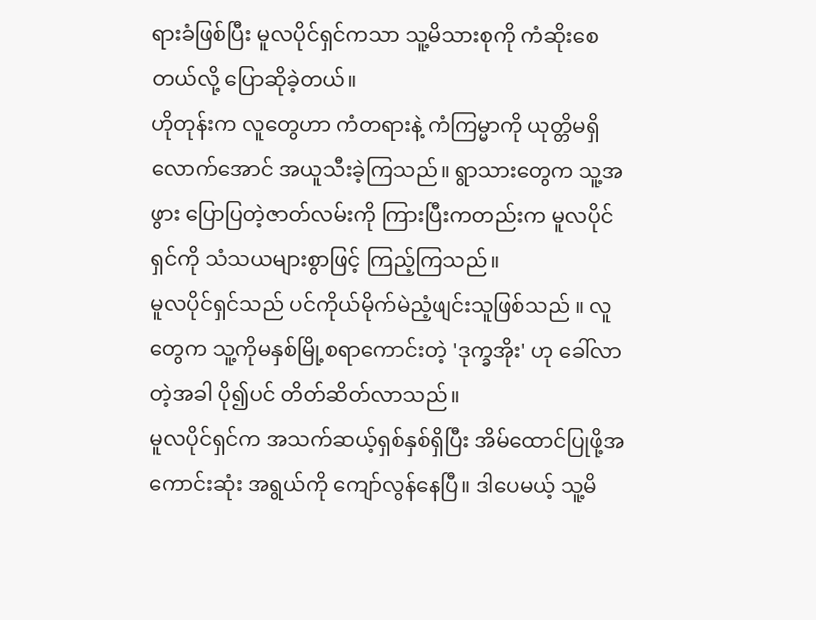ရားခံဖြစ်ပြီး မူလပိုင်ရှင်ကသာ သူ့မိသားစုကို ကံဆိုးစေတယ်လို့ ပြောဆိုခဲ့တယ်။
ဟိုတုန်းက လူတွေဟာ ကံတရားနဲ့ ကံကြမ္မာကို ယုတ္တိမရှိလောက်အောင် အယူသီးခဲ့ကြသည်။ ရွာသားတွေက သူ့အဖွား ပြောပြတဲ့ဇာတ်လမ်းကို ကြားပြီးကတည်းက မူလပိုင်ရှင်ကို သံသယများစွာဖြင့် ကြည့်ကြသည်။
မူလပိုင်ရှင်သည် ပင်ကိုယ်မိုက်မဲညံ့ဖျင်းသူဖြစ်သည် ။ လူ တွေက သူ့ကိုမနှစ်မြို့စရာကောင်းတဲ့ 'ဒုက္ခအိုး' ဟု ခေါ်လာတဲ့အခါ ပို၍ပင် တိတ်ဆိတ်လာသည်။
မူလပိုင်ရှင်က အသက်ဆယ့်ရှစ်နှစ်ရှိပြီး အိမ်ထောင်ပြုဖို့အကောင်းဆုံး အရွယ်ကို ကျော်လွန်နေပြီ။ ဒါပေမယ့် သူ့မိ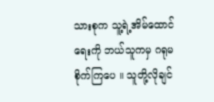သားစုက သူ့ရဲ့အိမ်ထောင်ရေးကို ဘယ်သူကမှ ဂရုမစိုက်ကြပေ ။ သူတို့လိုချင်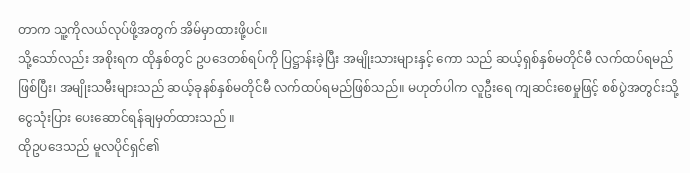တာက သူ့ကိုလယ်လုပ်ဖို့အတွက် အိမ်မှာထားဖို့ပင်။
သို့သော်လည်း အစိုးရက ထိုနှစ်တွင် ဥပဒေတစ်ရပ်ကို ပြဋ္ဌာန်းခဲ့ပြီး အမျိုးသားများနှင့် ကော သည် ဆယ့်ရှစ်နှစ်မတိုင်မီ လက်ထပ်ရမည်ဖြစ်ပြီး၊ အမျိုးသမီးများသည် ဆယ့်ခုနစ်နှစ်မတိုင်မီ လက်ထပ်ရမည်ဖြစ်သည်။ မဟုတ်ပါက လူဦးရေ ကျဆင်းစေမှုဖြင့် စစ်ပွဲအတွင်းသို့ ငွေသုံးပြား ပေးဆောင်ရန်ချမှတ်ထားသည် ။
ထိုဥပဒေသည် မူလပိုင်ရှင်၏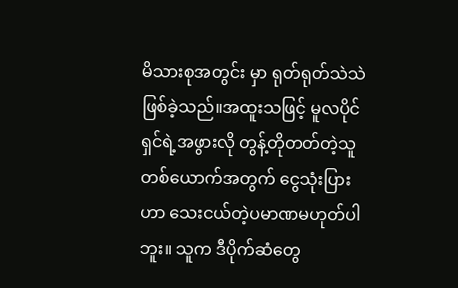မိသားစုအတွင်း မှာ ရုတ်ရုတ်သဲသဲဖြစ်ခဲ့သည်။အထူးသဖြင့် မူလပိုင်ရှင်ရဲ့အဖွားလို တွန့်တိုတတ်တဲ့သူတစ်ယောက်အတွက် ငွေသုံးပြားဟာ သေးငယ်တဲ့ပမာဏမဟုတ်ပါဘူး။ သူက ဒီပိုက်ဆံတွေ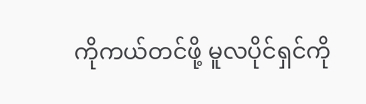ကိုကယ်တင်ဖို့ မူလပိုင်ရှင်ကို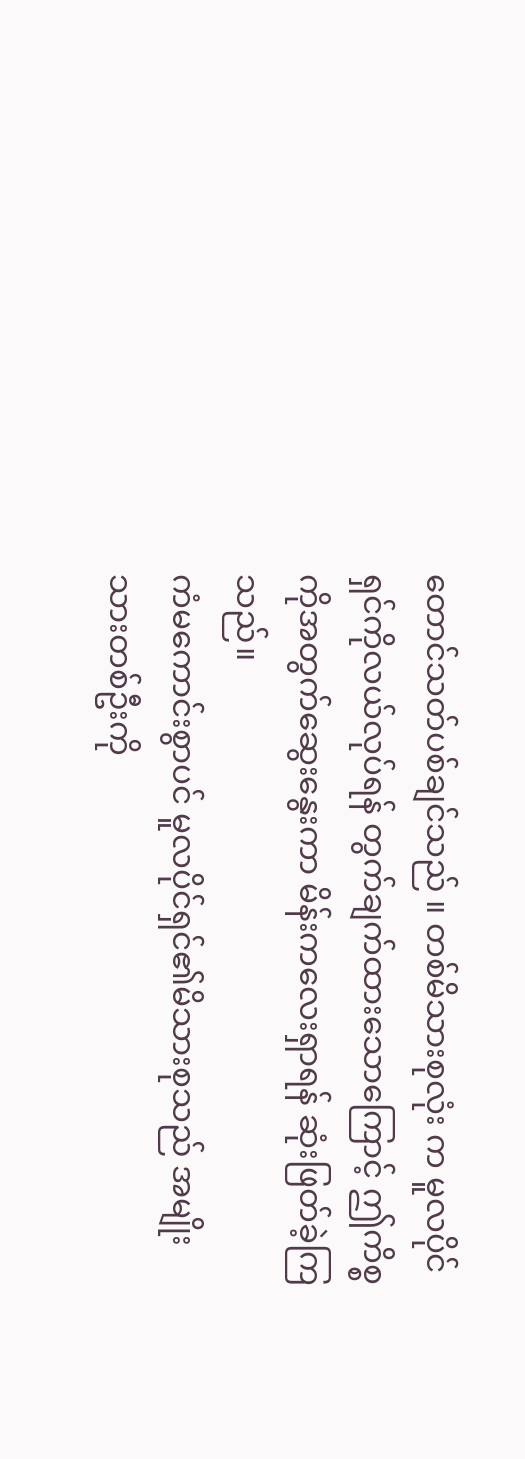တောင်သတ်ပစ်ချင်သည် ။ တစ်မိသားစုလုံး က မူလပိုင်ရှင်ကိုလယ်လုပ်ရန် တွက်ချက်ထားသောကြောင့် ဤကိစ္စကိုအတွက်ဆွေးနွေးကာ မိန်းကလေးရှာရန် ဆုံးဖြတ်ခဲ့ကြသည်။
ကံမကောင်းစွာပင် မူလပိုင်ရှင်၏မိသားစုသည် အမျိုးသားတစ်ဦးကို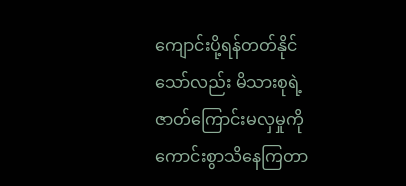ကျောင်းပို့ရန်တတ်နိုင်သော်လည်း မိသားစုရဲ့ဇာတ်ကြောင်းမလှမှုကို ကောင်းစွာသိနေကြတာ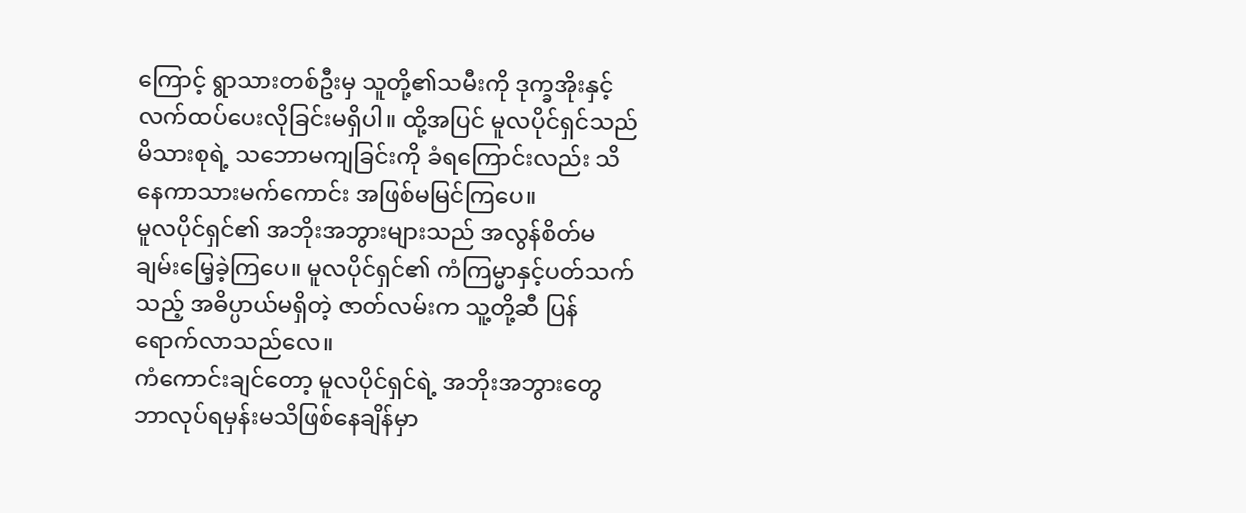ကြောင့် ရွာသားတစ်ဦးမှ သူတို့၏သမီးကို ဒုက္ခအိုးနှင့် လက်ထပ်ပေးလိုခြင်းမရှိပါ။ ထို့အပြင် မူလပိုင်ရှင်သည် မိသားစုရဲ့ သဘောမကျခြင်းကို ခံရကြောင်းလည်း သိနေကာသားမက်ကောင်း အဖြစ်မမြင်ကြပေ။
မူလပိုင်ရှင်၏ အဘိုးအဘွားများသည် အလွန်စိတ်မချမ်းမြေ့ခဲ့ကြပေ။ မူလပိုင်ရှင်၏ ကံကြမ္မာနှင့်ပတ်သက်သည့် အဓိပ္ပာယ်မရှိတဲ့ ဇာတ်လမ်းက သူ့တို့ဆီ ပြန်ရောက်လာသည်လေ။
ကံကောင်းချင်တော့ မူလပိုင်ရှင်ရဲ့ အဘိုးအဘွားတွေ ဘာလုပ်ရမှန်းမသိဖြစ်နေချိန်မှာ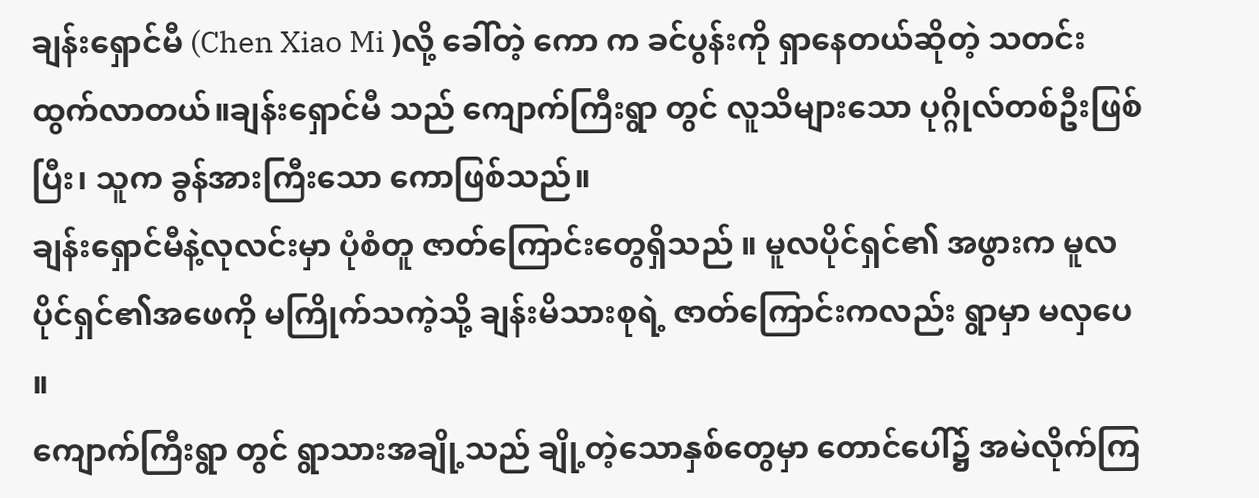ချန်းရှောင်မီ (Chen Xiao Mi )လို့ ခေါ်တဲ့ ကော က ခင်ပွန်းကို ရှာနေတယ်ဆိုတဲ့ သတင်းထွက်လာတယ်။ချန်းရှောင်မီ သည် ကျောက်ကြီးရွာ တွင် လူသိများသော ပုဂ္ဂိုလ်တစ်ဦးဖြစ်ပြီး၊ သူက ခွန်အားကြီးသော ကောဖြစ်သည်။
ချန်းရှောင်မီနဲ့လုလင်းမှာ ပုံစံတူ ဇာတ်ကြောင်းတွေရှိသည် ။ မူလပိုင်ရှင်၏ အဖွားက မူလပိုင်ရှင်၏အဖေကို မကြိုက်သကဲ့သို့ ချန်းမိသားစုရဲ့ ဇာတ်ကြောင်းကလည်း ရွာမှာ မလှပေ ။
ကျောက်ကြီးရွာ တွင် ရွာသားအချို့သည် ချို့တဲ့သောနှစ်တွေမှာ တောင်ပေါ်၌ အမဲလိုက်ကြ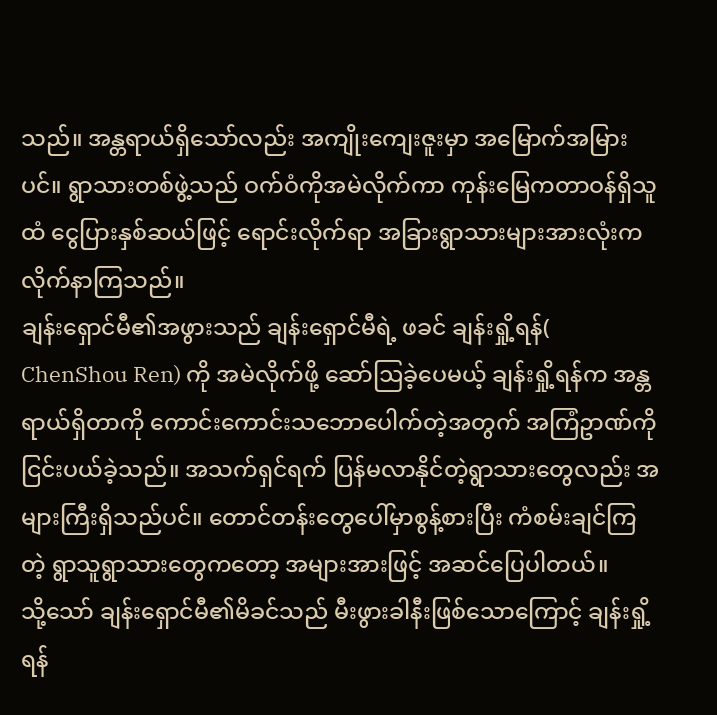သည်။ အန္တရာယ်ရှိသော်လည်း အကျိုးကျေးဇူးမှာ အမြောက်အမြားပင်။ ရွာသားတစ်ဖွဲ့သည် ဝက်ဝံကိုအမဲလိုက်ကာ ကုန်းမြေကတာဝန်ရှိသူထံ ငွေပြားနှစ်ဆယ်ဖြင့် ရောင်းလိုက်ရာ အခြားရွာသားများအားလုံးက လိုက်နာကြသည်။
ချန်းရှောင်မီ၏အဖွားသည် ချန်းရှောင်မီရဲ့ ဖခင် ချန်းရှို့ရန်( ChenShou Ren) ကို အမဲလိုက်ဖို့ ဆော်ဩခဲ့ပေမယ့် ချန်းရှို့ရန်က အန္တရာယ်ရှိတာကို ကောင်းကောင်းသဘောပေါက်တဲ့အတွက် အကြံဥာဏ်ကို ငြင်းပယ်ခဲ့သည်။ အသက်ရှင်ရက် ပြန်မလာနိုင်တဲ့ရွာသားတွေလည်း အများကြီးရှိသည်ပင်။ တောင်တန်းတွေပေါ်မှာစွန့်စားပြီး ကံစမ်းချင်ကြတဲ့ ရွာသူရွာသားတွေကတော့ အများအားဖြင့် အဆင်ပြေပါတယ်။
သို့သော် ချန်းရှောင်မီ၏မိခင်သည် မီးဖွားခါနီးဖြစ်သောကြောင့် ချန်းရှို့ရန်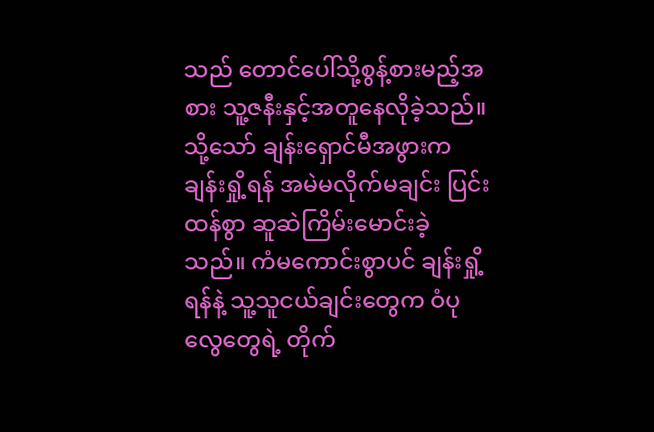သည် တောင်ပေါ်သို့စွန့်စားမည့်အစား သူ့ဇနီးနှင့်အတူနေလိုခဲ့သည်။ သို့သော် ချန်းရှောင်မီအဖွားက ချန်းရှို့ရန် အမဲမလိုက်မချင်း ပြင်းထန်စွာ ဆူဆဲကြိမ်းမောင်းခဲ့သည်။ ကံမကောင်းစွာပင် ချန်းရှို့ရန်နဲ့ သူ့သူငယ်ချင်းတွေက ဝံပုလွေတွေရဲ့ တိုက်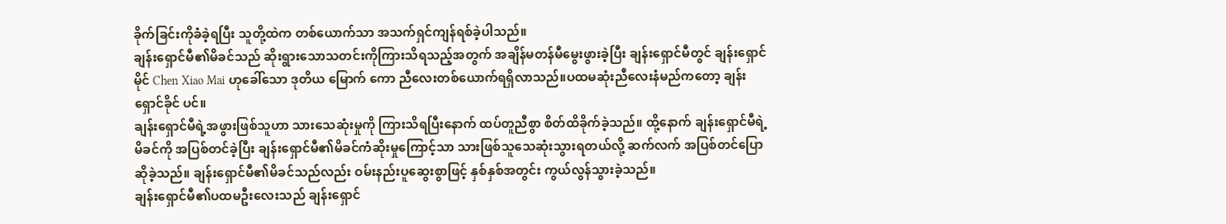ခိုက်ခြင်းကိုခံခဲ့ရပြီး သူတို့ထဲက တစ်ယောက်သာ အသက်ရှင်ကျန်ရစ်ခဲ့ပါသည်။
ချန်းရှောင်မီ၏မိခင်သည် ဆိုးရွားသောသတင်းကိုကြားသိရသည့်အတွက် အချိန်မတန်မီမွေးဖွားခဲ့ပြီး ချန်းရှောင်မီတွင် ချန်းရှောင်မိုင် Chen Xiao Mai ဟုခေါ်သော ဒုတိယ မြောက် ကော ညီလေးတစ်ယောက်ရရှိလာသည်။ပထမဆုံးညီလေးနံမည်ကတော့ ချန်းရှောင်ခိုင် ပင်။
ချန်းရှောင်မီရဲ့အဖွားဖြစ်သူဟာ သားသေဆုံးမှုကို ကြားသိရပြီးနောက် ထပ်တူညီစွာ စိတ်ထိခိုက်ခဲ့သည်။ ထို့နောက် ချန်းရှောင်မီရဲ့မိခင်ကို အပြစ်တင်ခဲ့ပြီး ချန်းရှောင်မီ၏မိခင်ကံဆိုးမှုကြောင့်သာ သားဖြစ်သူသေဆုံးသွားရတယ်လို့ ဆက်လက် အပြစ်တင်ပြောဆိုခဲ့သည်။ ချန်းရှောင်မီ၏မိခင်သည်လည်း ဝမ်းနည်းပူဆွေးစွာဖြင့် နှစ်နှစ်အတွင်း ကွယ်လွန်သွားခဲ့သည်။
ချန်းရှောင်မီ၏ပထမဦးလေးသည် ချန်းရှောင်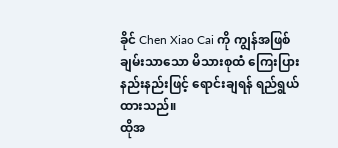ခိုင် Chen Xiao Cai ကို ကျွန်အဖြစ် ချမ်းသာသော မိသားစုထံ ကြေးပြားနည်းနည်းဖြင့် ရောင်းချရန် ရည်ရွယ်ထားသည်။
ထိုအ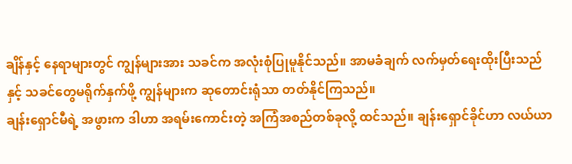ချိန်နှင့် နေရာများတွင် ကျွန်များအား သခင်က အလုံးစုံပြုမူနိုင်သည်။ အာမခံချက် လက်မှတ်ရေးထိုးပြီးသည်နှင့် သခင်တွေမရိုက်နှက်ဖို့ ကျွန်များက ဆုတောင်းရုံသာ တတ်နိုင်ကြသည်။
ချန်းရှောင်မီရဲ့ အဖွားက ဒါဟာ အရမ်းကောင်းတဲ့ အကြံအစည်တစ်ခုလို့ ထင်သည်။ ချန်းရှောင်ခိုင်ဟာ လယ်ယာ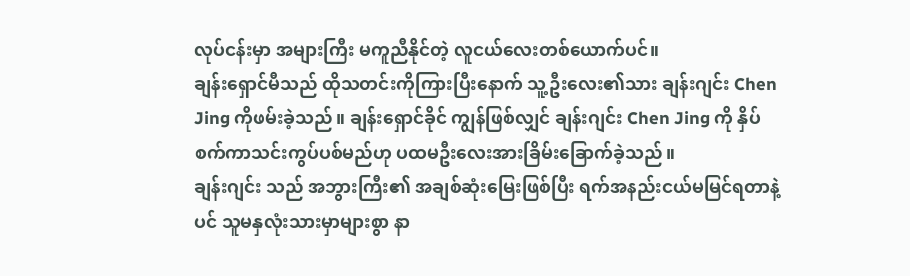လုပ်ငန်းမှာ အများကြီး မကူညီနိုင်တဲ့ လူငယ်လေးတစ်ယောက်ပင်။
ချန်းရှောင်မီသည် ထိုသတင်းကိုကြားပြီးနောက် သူ့ဦးလေး၏သား ချန်းဂျင်း Chen Jing ကိုဖမ်းခဲ့သည်။ ချန်းရှောင်ခိုင် ကျွန်ဖြစ်လျှင် ချန်းဂျင်း Chen Jing ကို နှိပ်စက်ကာသင်းကွပ်ပစ်မည်ဟု ပထမဦးလေးအားခြိမ်းခြောက်ခဲ့သည်။
ချန်းဂျင်း သည် အဘွားကြီး၏ အချစ်ဆုံးမြေးဖြစ်ပြီး ရက်အနည်းငယ်မမြင်ရတာနဲ့ပင် သူမနှလုံးသားမှာများစွာ နာ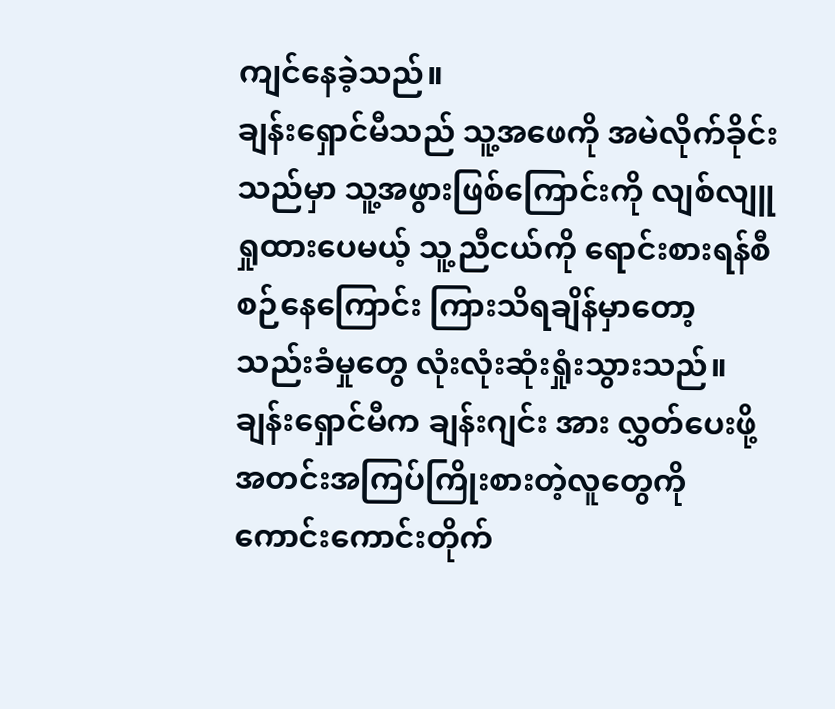ကျင်နေခဲ့သည်။
ချန်းရှောင်မီသည် သူ့အဖေကို အမဲလိုက်ခိုင်းသည်မှာ သူ့အဖွားဖြစ်ကြောင်းကို လျစ်လျူရှုထားပေမယ့် သူ့ညီငယ်ကို ရောင်းစားရန်စီစဉ်နေကြောင်း ကြားသိရချိန်မှာတော့ သည်းခံမှုတွေ လုံးလုံးဆုံးရှုံးသွားသည်။
ချန်းရှောင်မီက ချန်းဂျင်း အား လွှတ်ပေးဖို့ အတင်းအကြပ်ကြိုးစားတဲ့လူတွေကို ကောင်းကောင်းတိုက်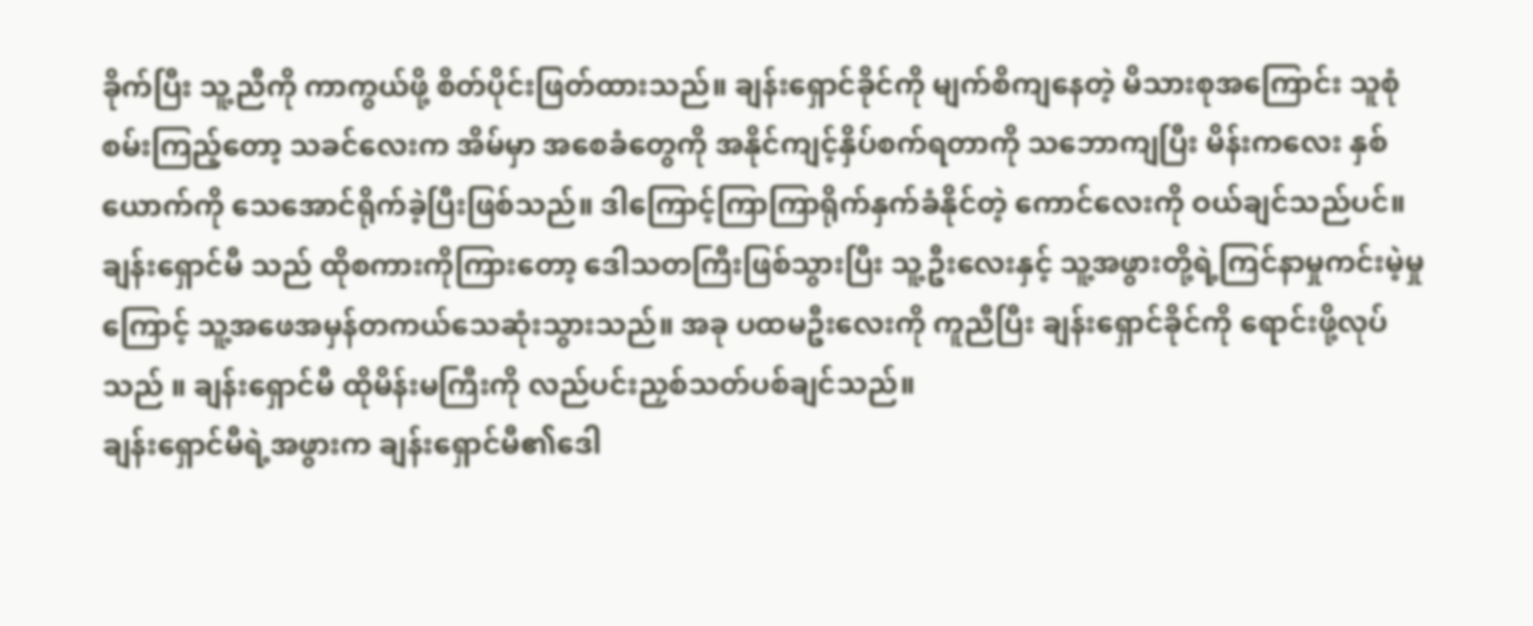ခိုက်ပြီး သူ့ညီကို ကာကွယ်ဖို့ စိတ်ပိုင်းဖြတ်ထားသည်။ ချန်းရှောင်ခိုင်ကို မျက်စိကျနေတဲ့ မိသားစုအကြောင်း သူစုံစမ်းကြည့်တော့ သခင်လေးက အိမ်မှာ အစေခံတွေကို အနိုင်ကျင့်နှိပ်စက်ရတာကို သဘောကျပြီး မိန်းကလေး နှစ်ယောက်ကို သေအောင်ရိုက်ခဲ့ပြီးဖြစ်သည်။ ဒါကြောင့်ကြာကြာရိုက်နှက်ခံနိုင်တဲ့ ကောင်လေးကို ဝယ်ချင်သည်ပင်။
ချန်းရှောင်မီ သည် ထိုစကားကိုကြားတော့ ဒေါသတကြီးဖြစ်သွားပြီး သူ့ဦးလေးနှင့် သူ့အဖွားတို့ရဲ့ကြင်နာမှုကင်းမဲ့မှုကြောင့် သူ့အဖေအမှန်တကယ်သေဆုံးသွားသည်။ အခု ပထမဦးလေးကို ကူညီပြီး ချန်းရှောင်ခိုင်ကို ရောင်းဖို့လုပ်သည် ။ ချန်းရှောင်မီ ထိုမိန်းမကြီးကို လည်ပင်းညှစ်သတ်ပစ်ချင်သည်။
ချန်းရှောင်မီရဲ့အဖွားက ချန်းရှောင်မီ၏ဒေါ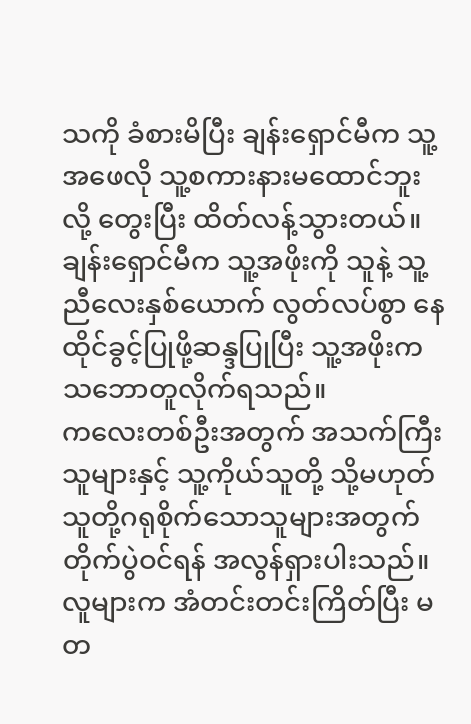သကို ခံစားမိပြီး ချန်းရှောင်မီက သူ့အဖေလို သူ့စကားနားမထောင်ဘူးလို့ တွေးပြီး ထိတ်လန့်သွားတယ်။
ချန်းရှောင်မီက သူ့အဖိုးကို သူနဲ့ သူ့ညီလေးနှစ်ယောက် လွတ်လပ်စွာ နေထိုင်ခွင့်ပြုဖို့ဆန္ဒပြုပြီး သူ့အဖိုးက သဘောတူလိုက်ရသည်။
ကလေးတစ်ဦးအတွက် အသက်ကြီးသူများနှင့် သူ့ကိုယ်သူတို့ သို့မဟုတ် သူတို့ဂရုစိုက်သောသူများအတွက် တိုက်ပွဲဝင်ရန် အလွန်ရှားပါးသည်။ လူများက အံတင်းတင်းကြိတ်ပြီး မတ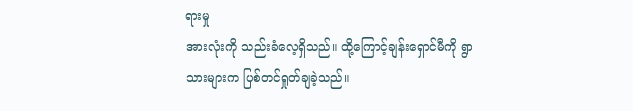ရားမှု
အားလုံးကို သည်းခံလေ့ရှိသည်။ ထို့ကြောင့်ချန်းရှောင်မီကို ရွာသားများက ပြစ်တင်ရှုတ်ချခဲ့သည်။